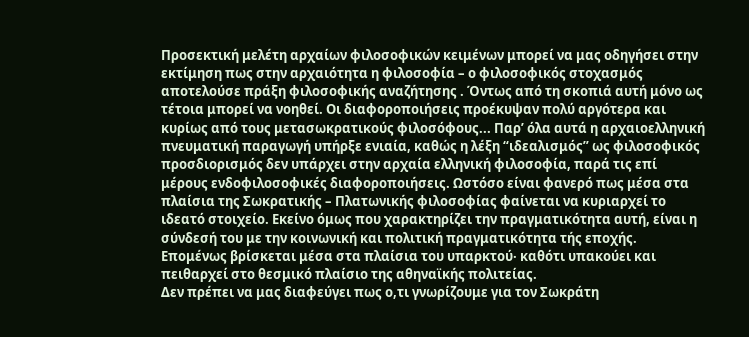Προσεκτική μελέτη αρχαίων φιλοσοφικών κειμένων μπορεί να μας οδηγήσει στην εκτίμηση πως στην αρχαιότητα η φιλοσοφία – ο φιλοσοφικός στοχασμός αποτελούσε πράξη φιλοσοφικής αναζήτησης . Όντως από τη σκοπιά αυτή μόνο ως τέτοια μπορεί να νοηθεί. Οι διαφοροποιήσεις προέκυψαν πολύ αργότερα και κυρίως από τους μετασωκρατικούς φιλοσόφους... Παρ’ όλα αυτά η αρχαιοελληνική πνευματική παραγωγή υπήρξε ενιαία, καθώς η λέξη “ιδεαλισμός” ως φιλοσοφικός προσδιορισμός δεν υπάρχει στην αρχαία ελληνική φιλοσοφία, παρά τις επί μέρους ενδοφιλοσοφικές διαφοροποιήσεις. Ωστόσο είναι φανερό πως μέσα στα πλαίσια της Σωκρατικής – Πλατωνικής φιλοσοφίας φαίνεται να κυριαρχεί το ιδεατό στοιχείο. Εκείνο όμως που χαρακτηρίζει την πραγματικότητα αυτή, είναι η σύνδεσή του με την κοινωνική και πολιτική πραγματικότητα τής εποχής. Επομένως βρίσκεται μέσα στα πλαίσια του υπαρκτού‧ καθότι υπακούει και πειθαρχεί στο θεσμικό πλαίσιο της αθηναϊκής πολιτείας.
Δεν πρέπει να μας διαφεύγει πως ο,τι γνωρίζουμε για τον Σωκράτη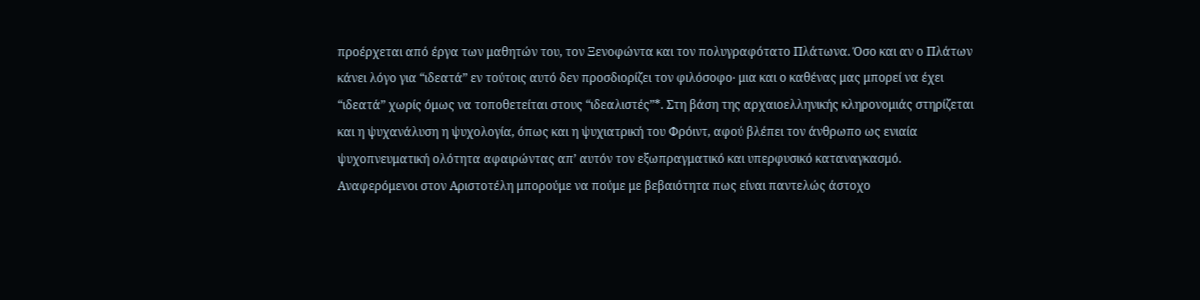προέρχεται από έργα των μαθητών του, τον Ξενοφώντα και τον πολυγραφότατο Πλάτωνα. Όσο και αν ο Πλάτων κάνει λόγο για “ιδεατά” εν τούτοις αυτό δεν προσδιορίζει τον φιλόσοφο‧ μια και ο καθένας μας μπορεί να έχει “ιδεατά” χωρίς όμως να τοποθετείται στους “ιδεαλιστές”*. Στη βάση της αρχαιοελληνικής κληρονομιάς στηρίζεται και η ψυχανάλυση η ψυχολογία, όπως και η ψυχιατρική του Φρόιντ, αφού βλέπει τον άνθρωπο ως ενιαία ψυχοπνευματική ολότητα αφαιρώντας απ’ αυτόν τον εξωπραγματικό και υπερφυσικό καταναγκασμό.
Αναφερόμενοι στον Αριστοτέλη μπορούμε να πούμε με βεβαιότητα πως είναι παντελώς άστοχο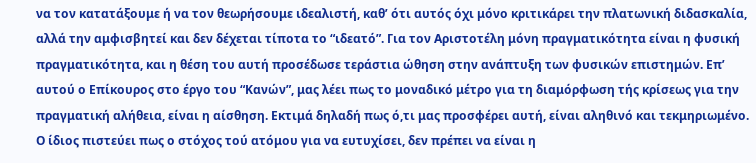να τον κατατάξουμε ή να τον θεωρήσουμε ιδεαλιστή, καθ’ ότι αυτός όχι μόνο κριτικάρει την πλατωνική διδασκαλία, αλλά την αμφισβητεί και δεν δέχεται τίποτα το “ιδεατό”. Για τον Αριστοτέλη μόνη πραγματικότητα είναι η φυσική πραγματικότητα, και η θέση του αυτή προσέδωσε τεράστια ώθηση στην ανάπτυξη των φυσικών επιστημών. Επ’ αυτού ο Επίκουρος στο έργο του “Κανών”, μας λέει πως το μοναδικό μέτρο για τη διαμόρφωση τής κρίσεως για την πραγματική αλήθεια, είναι η αίσθηση. Εκτιμά δηλαδή πως ό,τι μας προσφέρει αυτή, είναι αληθινό και τεκμηριωμένο. Ο ίδιος πιστεύει πως ο στόχος τού ατόμου για να ευτυχίσει, δεν πρέπει να είναι η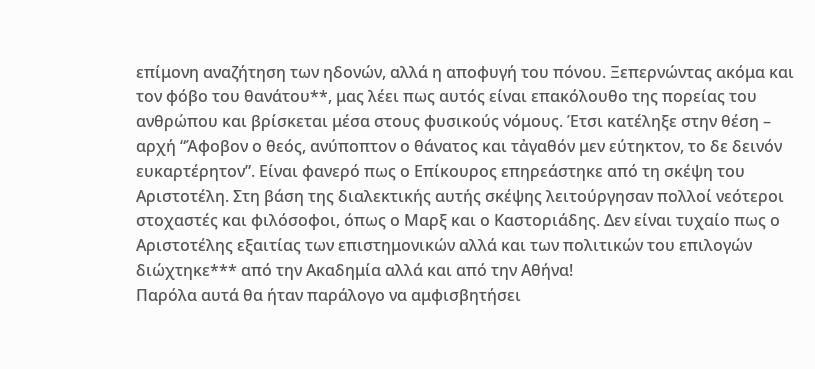επίμονη αναζήτηση των ηδονών, αλλά η αποφυγή του πόνου. Ξεπερνώντας ακόμα και τον φόβο του θανάτου**, μας λέει πως αυτός είναι επακόλουθο της πορείας του ανθρώπου και βρίσκεται μέσα στους φυσικούς νόμους. Έτσι κατέληξε στην θέση – αρχή “Άφοβον ο θεός, ανύποπτον ο θάνατος και τἀγαθόν μεν εύτηκτον, το δε δεινόν ευκαρτέρητον”. Είναι φανερό πως ο Επίκουρος επηρεάστηκε από τη σκέψη του Αριστοτέλη. Στη βάση της διαλεκτικής αυτής σκέψης λειτούργησαν πολλοί νεότεροι στοχαστές και φιλόσοφοι, όπως ο Μαρξ και ο Καστοριάδης. Δεν είναι τυχαίο πως ο Αριστοτέλης εξαιτίας των επιστημονικών αλλά και των πολιτικών του επιλογών διώχτηκε*** από την Ακαδημία αλλά και από την Αθήνα!
Παρόλα αυτά θα ήταν παράλογο να αμφισβητήσει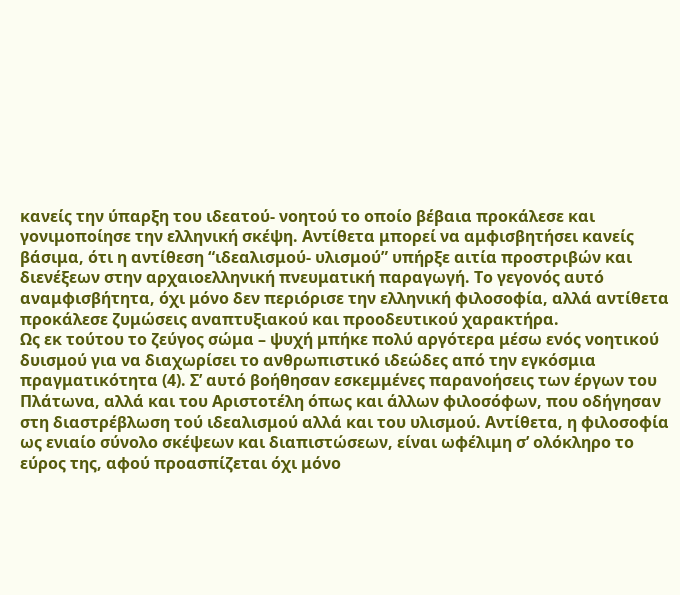κανείς την ύπαρξη του ιδεατού- νοητού το οποίο βέβαια προκάλεσε και γονιμοποίησε την ελληνική σκέψη. Αντίθετα μπορεί να αμφισβητήσει κανείς βάσιμα, ότι η αντίθεση “ιδεαλισμού- υλισμού” υπήρξε αιτία προστριβών και διενέξεων στην αρχαιοελληνική πνευματική παραγωγή. Το γεγονός αυτό αναμφισβήτητα, όχι μόνο δεν περιόρισε την ελληνική φιλοσοφία, αλλά αντίθετα προκάλεσε ζυμώσεις αναπτυξιακού και προοδευτικού χαρακτήρα.
Ως εκ τούτου το ζεύγος σώμα – ψυχή μπήκε πολύ αργότερα μέσω ενός νοητικού δυισμού για να διαχωρίσει το ανθρωπιστικό ιδεώδες από την εγκόσμια πραγματικότητα (4). Σ’ αυτό βοήθησαν εσκεμμένες παρανοήσεις των έργων του Πλάτωνα, αλλά και του Αριστοτέλη όπως και άλλων φιλοσόφων, που οδήγησαν στη διαστρέβλωση τού ιδεαλισμού αλλά και του υλισμού. Αντίθετα, η φιλοσοφία ως ενιαίο σύνολο σκέψεων και διαπιστώσεων, είναι ωφέλιμη σ’ ολόκληρο το εύρος της, αφού προασπίζεται όχι μόνο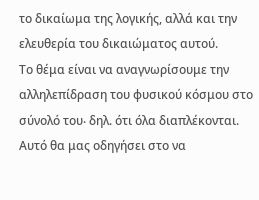το δικαίωμα της λογικής, αλλά και την ελευθερία του δικαιώματος αυτού.
Το θέμα είναι να αναγνωρίσουμε την αλληλεπίδραση του φυσικού κόσμου στο σύνολό του‧ δηλ. ότι όλα διαπλέκονται. Αυτό θα μας οδηγήσει στο να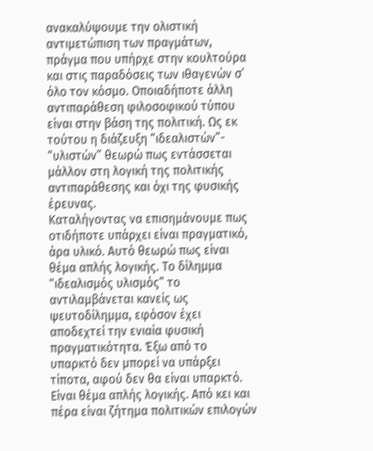ανακαλύψουμε την ολιστική αντιμετώπιση των πραγμάτων, πράγμα που υπήρχε στην κουλτούρα και στις παραδόσεις των ιθαγενών σ’ όλο τον κόσμο. Οποιαδήποτε άλλη αντιπαράθεση φιλοσοφικού τύπου είναι στην βάση της πολιτική. Ως εκ τούτου η διάζευξη “ιδεαλιστών”- “υλιστών” θεωρώ πως εντάσσεται μάλλον στη λογική της πολιτικής αντιπαράθεσης και όχι της φυσικής έρευνας.
Καταλήγοντας να επισημάνουμε πως οτιδήποτε υπάρχει είναι πραγματικό, άρα υλικό. Αυτό θεωρώ πως είναι θέμα απλής λογικής. Το δίλημμα “ιδεαλισμός υλισμός” το αντιλαμβάνεται κανείς ως ψευτοδίλημμα, εφόσον έχει αποδεχτεί την ενιαία φυσική πραγματικότητα. Έξω από το υπαρκτό δεν μπορεί να υπάρξει τίποτα, αφού δεν θα είναι υπαρκτό. Είναι θέμα απλής λογικής. Από κει και πέρα είναι ζήτημα πολιτικών επιλογών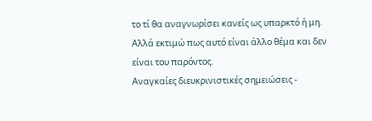το τί θα αναγνωρίσει κανείς ως υπαρκτό ή μη.
Αλλά εκτιμώ πως αυτό είναι άλλο θέμα και δεν είναι του παρόντος.
Αναγκαίες διευκρινιστικές σημειώσεις -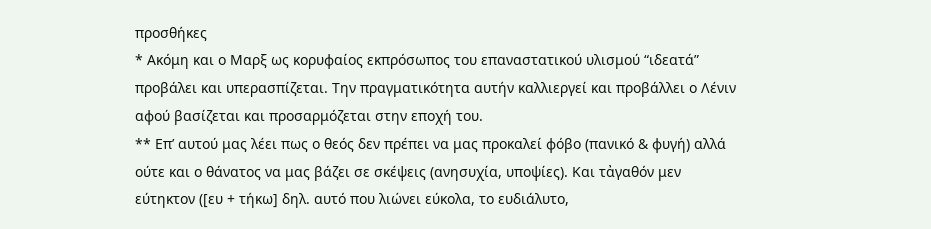προσθήκες
* Ακόμη και ο Μαρξ ως κορυφαίος εκπρόσωπος του επαναστατικού υλισμού “ιδεατά” προβάλει και υπερασπίζεται. Την πραγματικότητα αυτήν καλλιεργεί και προβάλλει ο Λένιν αφού βασίζεται και προσαρμόζεται στην εποχή του.
** Επ’ αυτού μας λέει πως ο θεός δεν πρέπει να μας προκαλεί φόβο (πανικό & φυγή) αλλά ούτε και ο θάνατος να μας βάζει σε σκέψεις (ανησυχία, υποψίες). Και τἀγαθόν μεν εύτηκτον ([ευ + τήκω] δηλ. αυτό που λιώνει εύκολα, το ευδιάλυτο,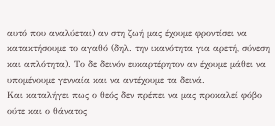αυτό που αναλύεται) αν στη ζωή μας έχουμε φροντίσει να κατακτήσουμε το αγαθό (δηλ. την ικανότητα για αρετή, σύνεση και απλότητα). Το δε δεινόν ευκαρτέρητον αν έχουμε μάθει να υπομένουμε γενναία και να αντέχουμε τα δεινά.
Και καταλήγει πως ο θεός δεν πρέπει να μας προκαλεί φόβο ούτε και ο θάνατος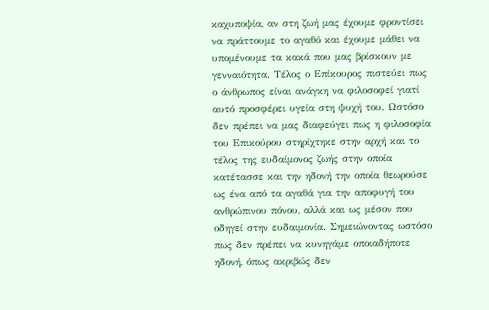καχυποψία, αν στη ζωή μας έχουμε φροντίσει να πράττουμε το αγαθό και έχουμε μάθει να υπομένουμε τα κακά που μας βρίσκουν με γενναιότητα. Τέλος ο Επίκουρος πιστεύει πως ο άνθρωπος είναι ανάγκη να φιλοσοφεί γιατί αυτό προσφέρει υγεία στη ψυχή του. Ωστόσο δεν πρέπει να μας διαφεύγει πως η φιλοσοφία του Επικούρου στηρίχτηκε στην αρχή και το τέλος της ευδαίμονος ζωής στην οποία κατέτασσε και την ηδονή την οποία θεωρούσε ως ένα από τα αγαθά για την αποφυγή του ανθρώπινου πόνου, αλλά και ως μέσον που οδηγεί στην ευδαιμονία. Σημειώνοντας ωστόσο πως δεν πρέπει να κυνηγάμε οποιαδήποτε ηδονή, όπως ακριβώς δεν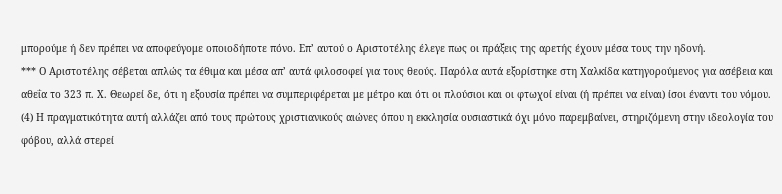μπορούμε ή δεν πρέπει να αποφεύγομε οποιοδήποτε πόνο. Επ’ αυτού ο Αριστοτέλης έλεγε πως οι πράξεις της αρετής έχουν μέσα τους την ηδονή.
*** Ο Αριστοτέλης σέβεται απλώς τα έθιμα και μέσα απ’ αυτά φιλοσοφεί για τους θεούς. Παρόλα αυτά εξορίστηκε στη Χαλκίδα κατηγορούμενος για ασέβεια και αθεΐα το 323 π. Χ. Θεωρεί δε, ότι η εξουσία πρέπει να συμπεριφέρεται με μέτρο και ότι οι πλούσιοι και οι φτωχοί είναι (ή πρέπει να είναι) ίσοι έναντι του νόμου.
(4) Η πραγματικότητα αυτή αλλάζει από τους πρώτους χριστιανικούς αιώνες όπου η εκκλησία ουσιαστικά όχι μόνο παρεμβαίνει, στηριζόμενη στην ιδεολογία του φόβου, αλλά στερεί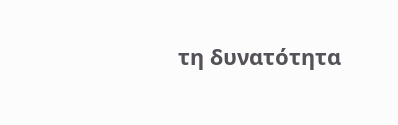τη δυνατότητα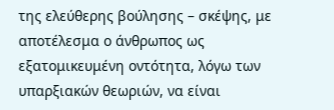της ελεύθερης βούλησης – σκέψης, με αποτέλεσμα ο άνθρωπος ως εξατομικευμένη οντότητα, λόγω των υπαρξιακών θεωριών, να είναι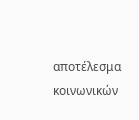αποτέλεσμα κοινωνικών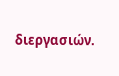διεργασιών.